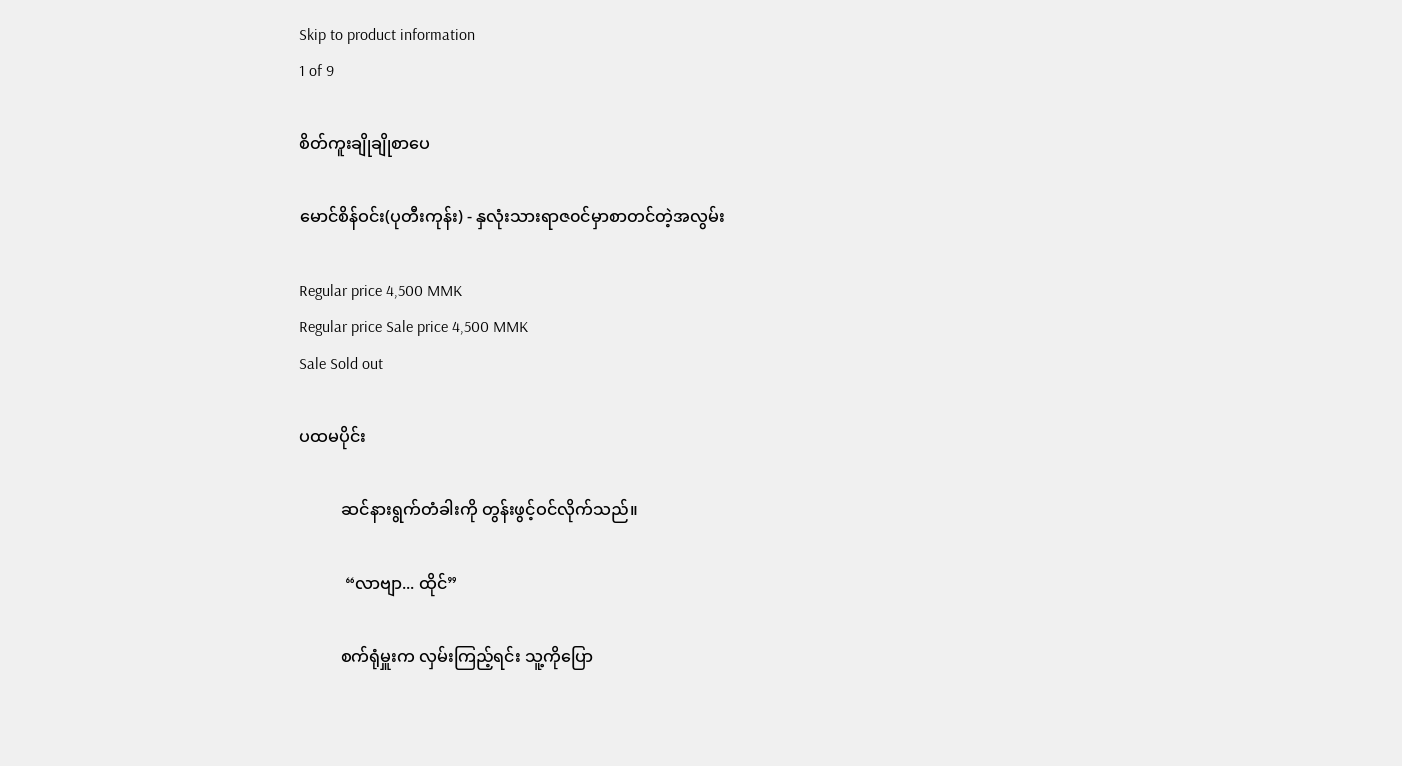Skip to product information
1 of 9

စိတ်ကူးချိုချိုစာပေ

မောင်စိန်ဝင်း(ပုတီးကုန်း) - နှလုံးသားရာဇ၀င်မှာစာတင်တဲ့အလွမ်း

Regular price 4,500 MMK
Regular price Sale price 4,500 MMK
Sale Sold out

ပထမပိုင်း

          ဆင်နားရွက်တံခါးကို တွန်းဖွင့်ဝင်လိုက်သည်။

           “လာဗျာ... ထိုင်”

          စက်ရုံမှူးက လှမ်းကြည့်ရင်း သူ့ကိုပြော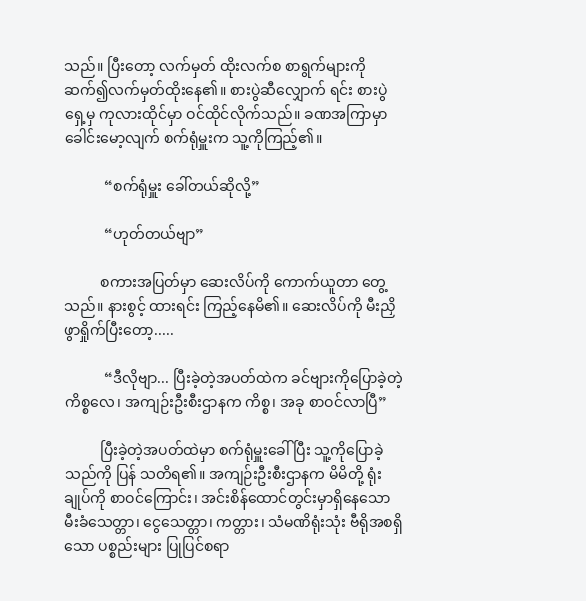သည်။ ပြီးတော့ လက်မှတ် ထိုးလက်စ စာရွက်များကို ဆက်၍လက်မှတ်ထိုးနေ၏။ စားပွဲဆီလျှောက် ရင်း စားပွဲရှေ့မှ ကုလားထိုင်မှာ ဝင်ထိုင်လိုက်သည်။ ခဏအကြာမှာ ခေါင်းမော့လျက် စက်ရုံမှူးက သူ့ကိုကြည့်၏။

           “စက်ရုံမှူး ခေါ်တယ်ဆိုလို့”

           “ဟုတ်တယ်ဗျာ”

          စကားအပြတ်မှာ ဆေးလိပ်ကို ကောက်ယူတာ တွေ့သည်။ နားစွင့် ထားရင်း ကြည့်နေမိ၏။ ဆေးလိပ်ကို မီးညှိဖွာရှိုက်ပြီးတော့.....

           “ဒီလိုဗျာ... ပြီးခဲ့တဲ့အပတ်ထဲက ခင်ဗျားကိုပြောခဲ့တဲ့ ကိစ္စလေ၊ အကျဉ်းဦးစီးဌာနက ကိစ္စ၊ အခု စာဝင်လာပြီ”

          ပြီးခဲ့တဲ့အပတ်ထဲမှာ စက်ရုံမှူးခေါ်ပြီး သူ့ကိုပြောခဲ့သည်ကို ပြန် သတိရ၏။ အကျဉ်းဦးစီးဌာနက မိမိတို့ ရုံးချုပ်ကို စာဝင်ကြောင်း၊ အင်းစိန်ထောင်တွင်းမှာရှိနေသော မီးခံသေတ္တာ၊ ငွေသေတ္တာ၊ ကတ္တား၊ သံမဏိရုံးသုံး ဗီရိုအစရှိသော ပစ္စည်းများ ပြုပြင်စရာ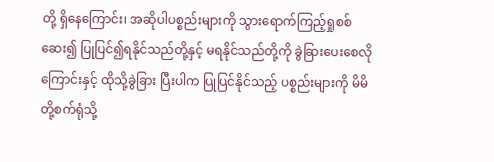တို့ ရှိနေကြောင်း၊ အဆိုပါပစ္စည်းများကို သွားရောက်ကြည့်ရှုစစ်ဆေး၍ ပြုပြင်၍ရနိုင်သည်တို့နှင့် မရနိုင်သည်တို့ကို ခွဲခြားပေးစေလိုကြောင်းနှင့် ထိုသို့ခွဲခြား ပြီးပါက ပြုပြင်နိုင်သည့် ပစ္စည်းများကို မိမိတို့စက်ရုံသို့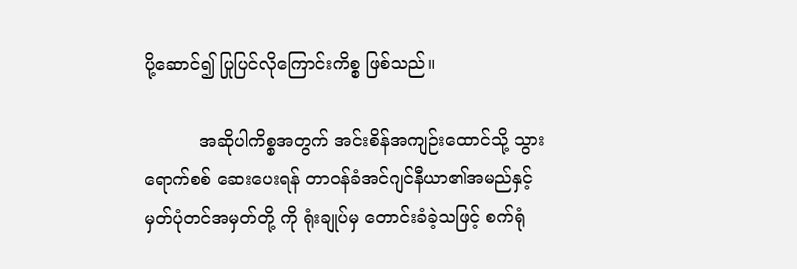ပို့ဆောင်၍ ပြုပြင်လိုကြောင်းကိစ္စ ဖြစ်သည်။

          အဆိုပါကိစ္စအတွက် အင်းစိန်အကျဉ်းထောင်သို့ သွားရောက်စစ် ဆေးပေးရန် တာဝန်ခံအင်ဂျင်နီယာ၏အမည်နှင့် မှတ်ပုံတင်အမှတ်တို့ ကို ရုံးချုပ်မှ တောင်းခံခဲ့သဖြင့် စက်ရုံ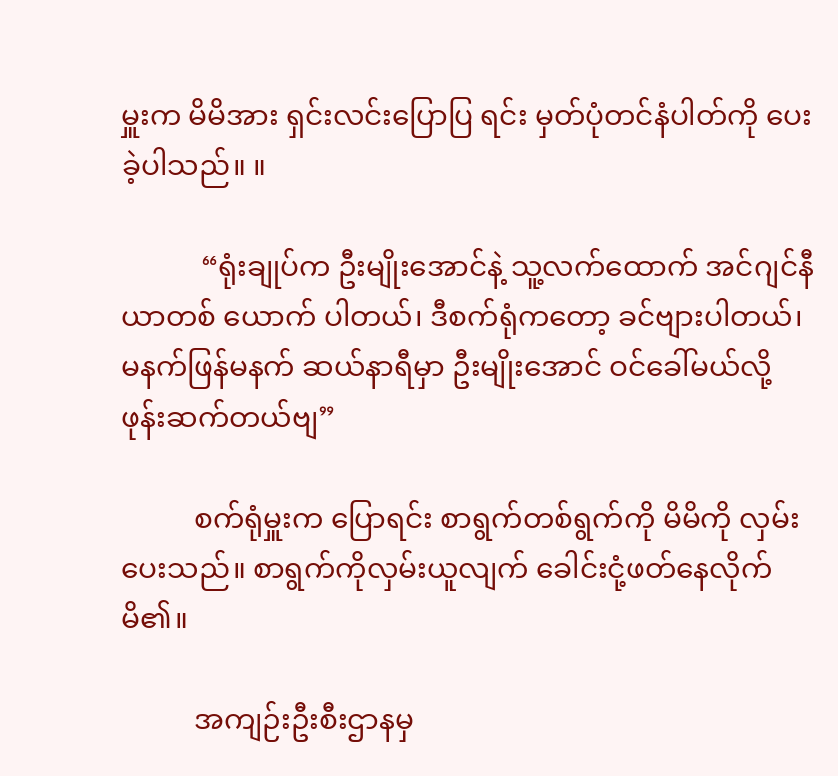မှူးက မိမိအား ရှင်းလင်းပြောပြ ရင်း မှတ်ပုံတင်နံပါတ်ကို ပေးခဲ့ပါသည်။ ။

           “ရုံးချုပ်က ဦးမျိုးအောင်နဲ့ သူ့လက်ထောက် အင်ဂျင်နီယာတစ် ယောက် ပါတယ်၊ ဒီစက်ရုံကတော့ ခင်ဗျားပါတယ်၊ မနက်ဖြန်မနက် ဆယ်နာရီမှာ ဦးမျိုးအောင် ဝင်ခေါ်မယ်လို့ ဖုန်းဆက်တယ်ဗျ”

          စက်ရုံမှူးက ပြောရင်း စာရွက်တစ်ရွက်ကို မိမိကို လှမ်းပေးသည်။ စာရွက်ကိုလှမ်းယူလျက် ခေါင်းငုံ့ဖတ်နေလိုက်မိ၏။

          အကျဉ်းဦးစီးဌာနမှ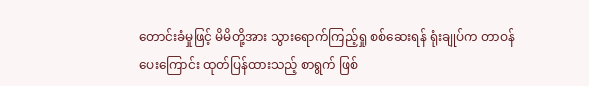တောင်းခံမှုဖြင့် မိမိတို့အား သွားရောက်ကြည့်ရှု စစ်ဆေးရန် ရုံးချုပ်က တာဝန်ပေးကြောင်း ထုတ်ပြန်ထားသည့် စာရွက် ဖြစ်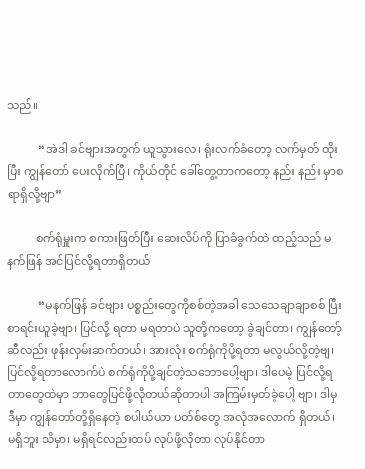သည်။

           “အဲဒါ ခင်ဗျားအတွက် ယူသွားလေ၊ ရုံးလက်ခံတော့ လက်မှတ် ထိုးပြီး ကျွန်တော် ပေးလိုက်ပြီ၊ ကိုယ်တိုင် ခေါ်တွေ့တာကတော့ နည်း နည်း မှာစရာရှိလို့ဗျာ”

          စက်ရုံမှူးက စကားဖြတ်ပြီး ဆေးလိပ်ကို ပြာခံခွက်ထဲ ထည့်သည် မနက်ဖြန် အင်ပြင်လို့ရတာရှိတယ်

           “မနက်ဖြန် ခင်ဗျား ပစ္စည်းတွေကိုစစ်တဲ့အခါ သေသေချာချာစစ် ပြီး စာရင်းယူခဲ့ဗျာ၊ ပြင်လို့ ရတာ မရတာပဲ သူတို့ကတော့ ခွဲချင်တာ၊ ကျွန်တော့်ဆီလည်း ဖုန်းလှမ်းဆက်တယ်၊ အားလုံး စက်ရုံကိုပို့ရတာ မလွယ်လို့တဲ့ဗျ၊ ပြင်လို့ရတာလောက်ပဲ စက်ရုံကိုပို့ချင်တဲ့သဘောပေါ့ဗျာ၊ ဒါပေမဲ့ ပြင်လို့ရတာတွေထဲမှာ ဘာတွေပြင်ဖို့လိုတယ်ဆိုတာပါ အကြမ်းမှတ်ခဲ့ပေါ့ ဗျာ၊ ဒါမှ ဒီမှာ ကျွန်တော်တို့ရှိနေတဲ့ စပါယ်ယာ ပတ်စ်တွေ အလုံအလောက် ရှိတယ်၊ မရှိဘူး သိမှာ၊ မရှိရင်လည်းထပ် လုပ်ဖို့လိုတာ လုပ်နိုင်တာ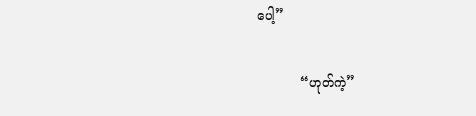ပေါ့”

           “ဟုတ်ကဲ့”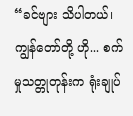“ခင်ဗျား သိပါတယ်၊ ကျွန်တော်တို့ ဟို... စက်မှုသတ္တုတုန်းက ရုံးချုပ်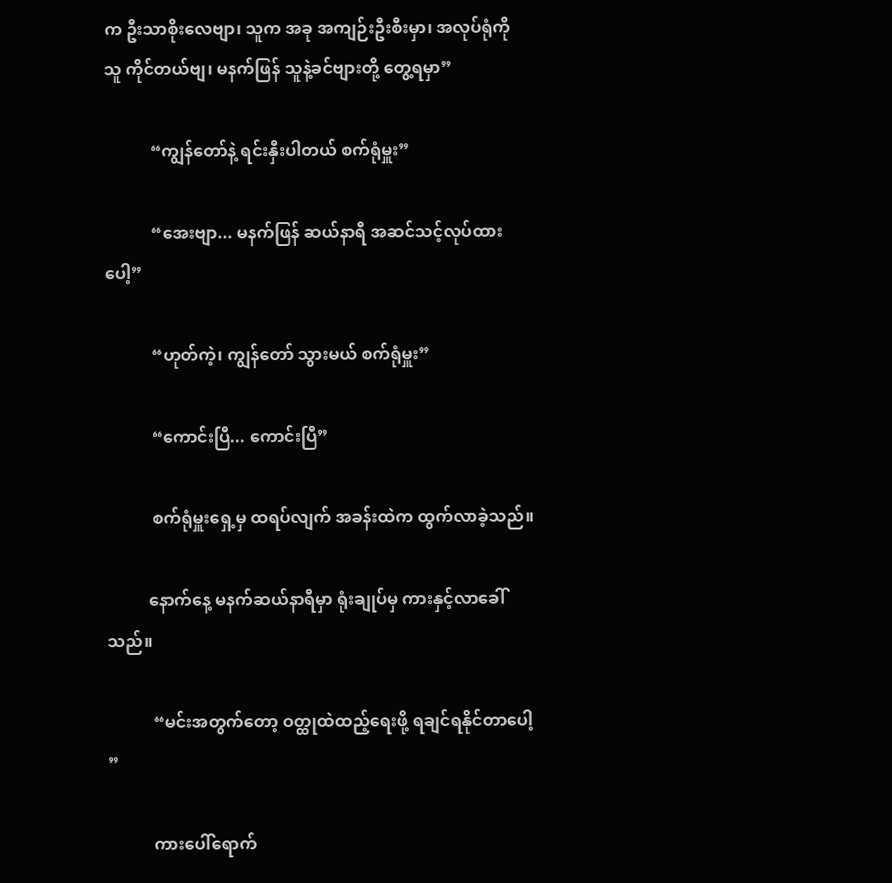က ဦးသာစိုးလေဗျာ၊ သူက အခု အကျဉ်းဦးစီးမှာ၊ အလုပ်ရုံကို သူ ကိုင်တယ်ဗျ၊ မနက်ဖြန် သူနဲ့ခင်ဗျားတို့ တွေ့ရမှာ”

           “ကျွန်တော်နဲ့ ရင်းနှီးပါတယ် စက်ရုံမှူး”

           “အေးဗျာ... မနက်ဖြန် ဆယ်နာရီ အဆင်သင့်လုပ်ထားပေါ့”

           “ဟုတ်ကဲ့၊ ကျွန်တော် သွားမယ် စက်ရုံမှူး”

           “ကောင်းပြီ... ကောင်းပြီ”

           စက်ရုံမှူးရှေ့မှ ထရပ်လျက် အခန်းထဲက ထွက်လာခဲ့သည်။

          နောက်နေ့ မနက်ဆယ်နာရီမှာ ရုံးချုပ်မှ ကားနှင့်လာခေါ်သည်။

           “မင်းအတွက်တော့ ဝတ္ထုထဲထည့်ရေးဖို့ ရချင်ရနိုင်တာပေါ့ ”

           ကားပေါ်ရောက်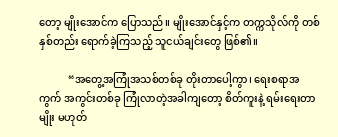တော့ မျိုးအောင်က ပြောသည်။ မျိုးအောင်နှင့်က တက္ကသိုလ်ကို တစ်နှစ်တည်း ရောက်ခဲ့ကြသည့် သူငယ်ချင်းတွေ ဖြစ်၏။

           “အတွေ့အကြုံအသစ်တစ်ခု တိုးတာပေါ့ကွာ၊ ရေးစရာအကွက် အကွင်းတစ်ခု ကြုံလာတဲ့အခါကျတော့ စိတ်ကူးနဲ့ ရမ်းရေးတာမျိုး မဟုတ်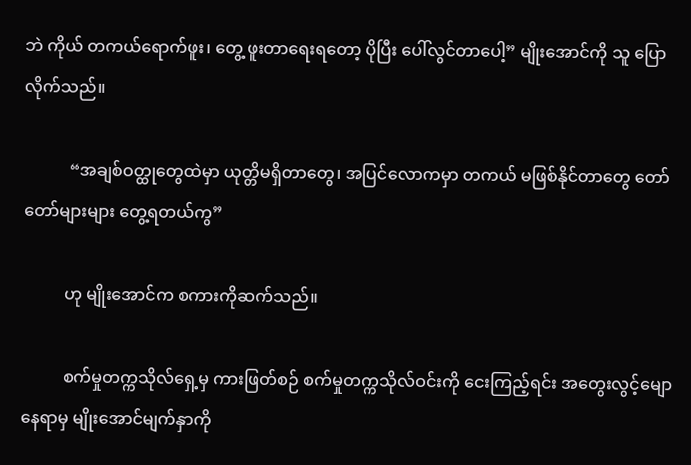ဘဲ ကိုယ် တကယ်ရောက်ဖူး၊ တွေ့ ဖူးတာရေးရတော့ ပိုပြီး ပေါ်လွင်တာပေါ့” မျိုးအောင်ကို သူ ပြောလိုက်သည်။

           “အချစ်ဝတ္ထုတွေထဲမှာ ယုတ္တိမရှိတာတွေ၊ အပြင်လောကမှာ တကယ် မဖြစ်နိုင်တာတွေ တော်တော်များများ တွေ့ရတယ်ကွ”

          ဟု မျိုးအောင်က စကားကိုဆက်သည်။

          စက်မှုတက္ကသိုလ်ရှေ့မှ ကားဖြတ်စဉ် စက်မှုတက္ကသိုလ်ဝင်းကို ငေးကြည့်ရင်း အတွေးလွင့်မျောနေရာမှ မျိုးအောင်မျက်နှာကို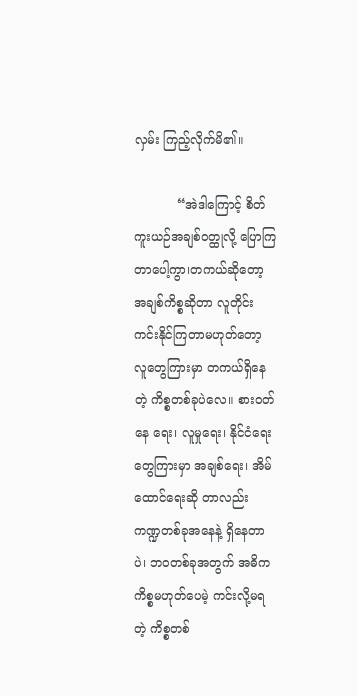လှမ်း ကြည့်လိုက်မိ၏။

           “အဲဒါကြောင့် စိတ်ကူးယဉ်အချစ်ဝတ္ထုလို့ ပြောကြတာပေါ့ကွာ၊တကယ်ဆိုတော့ အချစ်ကိစ္စဆိုတာ လူတိုင်း ကင်းနိုင်ကြတာမဟုတ်တော့ လူတွေကြားမှာ တကယ်ရှိနေတဲ့ ကိစ္စတစ်ခုပဲလေ။ စားဝတ်နေ ရေး၊ လူမှုရေး၊ နိုင်ငံရေးတွေကြားမှာ အချစ်ရေး၊ အိမ်ထောင်ရေးဆို တာလည်း ကဏ္ဍတစ်ခုအနေနဲ့ ရှိနေတာပဲ၊ ဘ၀တစ်ခုအတွက် အဓိက ကိစ္စမဟုတ်ပေမဲ့ ကင်းလို့မရတဲ့ ကိစ္စတစ်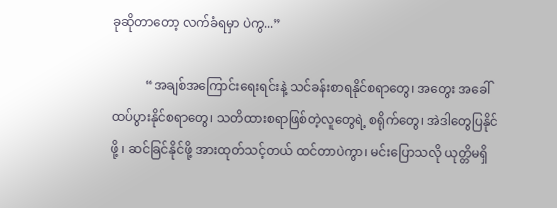ခုဆိုတာတော့ လက်ခံရမှာ ပဲကွ...”

           “အချစ်အကြောင်းရေးရင်းနဲ့ သင်ခန်းစာရနိုင်စရာတွေ၊ အတွေး အခေါ် ထပ်ပွားနိုင်စရာတွေ၊ သတိထားစရာဖြစ်တဲ့လူတွေရဲ့ စရိုက်တွေ၊ အဲဒါတွေပြနိုင်ဖို့ ၊ ဆင်ခြင်နိုင်ဖို့ အားထုတ်သင့်တယ် ထင်တာပဲကွာ၊ မင်းပြောသလို ယုတ္တိမရှိ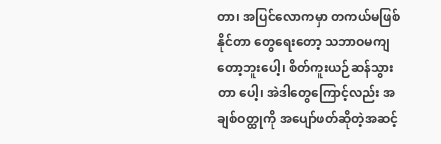တာ၊ အပြင်လောကမှာ တကယ်မဖြစ်နိုင်တာ တွေရေးတော့ သဘာဝမကျတော့ဘူးပေါ့၊ စိတ်ကူးယဉ်ဆန်သွားတာ ပေါ့၊ အဲဒါတွေကြောင့်လည်း အချစ်ဝတ္ထုကို အပျော်ဖတ်ဆိုတဲ့အဆင့်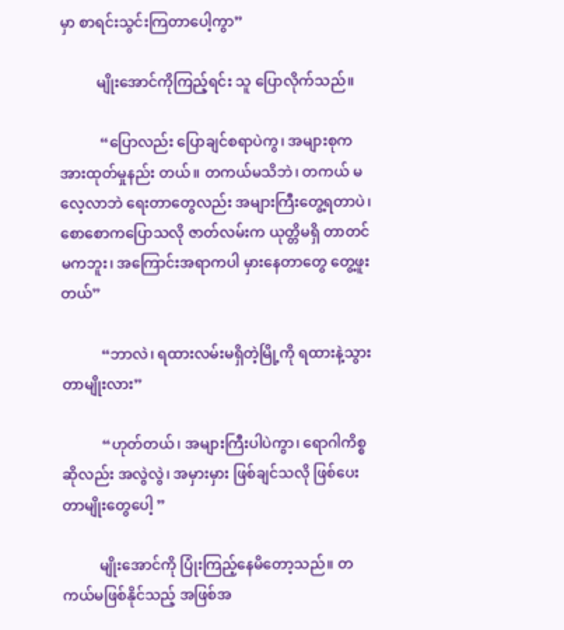မှာ စာရင်းသွင်းကြတာပေါ့ကွာ”

          မျိုးအောင်ကိုကြည့်ရင်း သူ ပြောလိုက်သည်။

           “ပြောလည်း ပြောချင်စရာပဲကွ၊ အများစုက အားထုတ်မှုနည်း တယ်။ တကယ်မသိဘဲ၊ တကယ် မလေ့လာဘဲ ရေးတာတွေလည်း အများကြီးတွေ့ရတာပဲ၊ စောစောကပြောသလို ဇာတ်လမ်းက ယုတ္တိမရှိ တာတင် မကဘူး၊ အကြောင်းအရာကပါ မှားနေတာတွေ တွေ့ဖူးတယ်”

           “ဘာလဲ၊ ရထားလမ်းမရှိတဲ့မြို့ကို ရထားနဲ့သွားတာမျိုးလား”

           “ဟုတ်တယ်၊ အများကြီးပါပဲကွာ၊ ရောဂါကိစ္စဆိုလည်း အလွဲလွဲ၊ အမှားမှား ဖြစ်ချင်သလို ဖြစ်ပေးတာမျိုးတွေပေါ့ ”

          မျိုးအောင်ကို ပြုံးကြည့်နေမိတော့သည်။ တကယ်မဖြစ်နိုင်သည့် အဖြစ်အ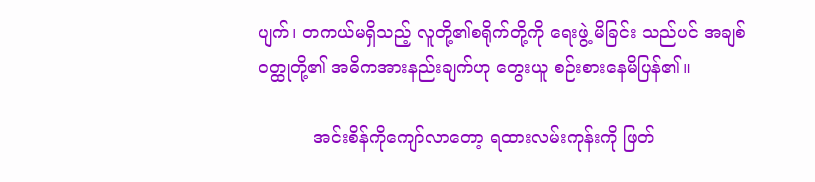ပျက်၊ တကယ်မရှိသည့် လူတို့၏စရိုက်တို့ကို ရေးဖွဲ့ မိခြင်း သည်ပင် အချစ်ဝတ္ထုတို့၏ အဓိကအားနည်းချက်ဟု တွေးယူ စဉ်းစားနေမိပြန်၏။

          အင်းစိန်ကိုကျော်လာတော့ ရထားလမ်းကုန်းကို ဖြတ်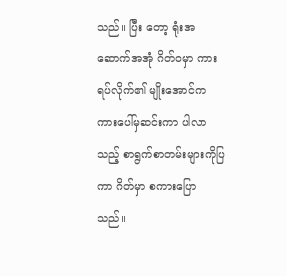သည်။ ပြီး တော့ ရုံးအဆောက်အအုံ ဂိတ်ဝမှာ ကားရပ်လိုက်၏ မျိုးအောင်က ကားပေါ်မှဆင်းကာ ပါလာသည့် စာရွက်စာတမ်းများကိုပြကာ ဂိတ်မှာ စကားပြောသည်။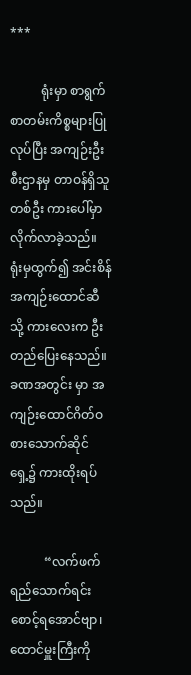***

          ရုံးမှာ စာရွက်စာတမ်းကိစ္စများပြုလုပ်ပြီး အကျဉ်းဦးစီးဌာနမှ တာဝန်ရှိသူတစ်ဦး ကားပေါ်မှာလိုက်လာခဲ့သည်။ ရုံးမှထွက်၍ အင်းစိန် အကျဉ်းထောင်ဆီသို့ ကားလေးက ဦးတည်ပြေးနေသည်။ ခဏအတွင်း မှာ အကျဉ်းထောင်ဂိတ်ဝ စားသောက်ဆိုင်ရှေ့၌ ကားထိုးရပ်သည်။

           “လက်ဖက်ရည်သောက်ရင်း စောင့်ရအောင်ဗျာ၊ ထောင်မှူးကြီးကို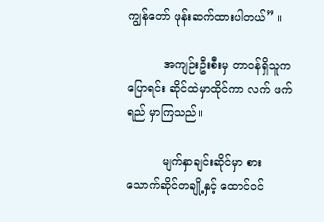ကျွန်တော် ဖုန်းဆက်ထားပါတယ်” ။

          အကျဉ်းဦးစီးမှ တာဝန်ရှိသူကပြောရင်း ဆိုင်ထဲမှာထိုင်ကာ လက် ဖက်ရည် မှာကြသည်။

          မျက်နှာချင်းဆိုင်မှာ စားသောက်ဆိုင်တချို့နှင့် ထောင်ဝင်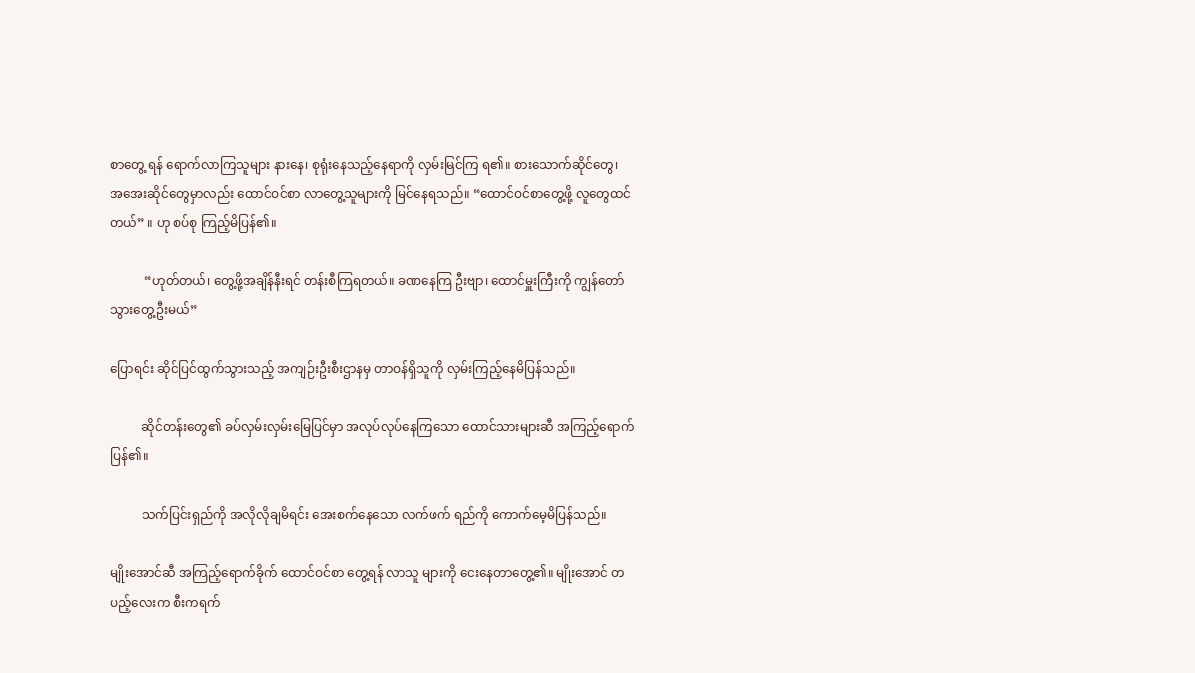စာတွေ့ ရန် ရောက်လာကြသူများ နားနေ၊ စုရုံးနေသည့်နေရာကို လှမ်းမြင်ကြ ရ၏။ စားသောက်ဆိုင်တွေ၊ အအေးဆိုင်တွေမှာလည်း ထောင်ဝင်စာ လာတွေ့သူများကို မြင်နေရသည်။ “ထောင်ဝင်စာတွေ့ဖို့ လူတွေထင်တယ်” ။ ဟု စပ်စု ကြည့်မိပြန်၏။

           “ဟုတ်တယ်၊ တွေ့ဖို့အချိန်နီးရင် တန်းစီကြရတယ်။ ခဏနေကြ ဦးဗျာ၊ ထောင်မှူးကြီးကို ကျွန်တော် သွားတွေ့ဦးမယ်”

ပြောရင်း ဆိုင်ပြင်ထွက်သွားသည့် အကျဉ်းဦးစီးဌာနမှ တာဝန်ရှိသူကို လှမ်းကြည့်နေမိပြန်သည်။

          ဆိုင်တန်းတွေ၏ ခပ်လှမ်းလှမ်းမြေပြင်မှာ အလုပ်လုပ်နေကြသော ထောင်သားများဆီ အကြည့်ရောက်ပြန်၏။

          သက်ပြင်းရှည်ကို အလိုလိုချမိရင်း အေးစက်နေသော လက်ဖက် ရည်ကို ကောက်မေ့မိပြန်သည်။

မျိုးအောင်ဆီ အကြည့်ရောက်ခိုက် ထောင်ဝင်စာ တွေ့ရန် လာသူ များကို ငေးနေတာတွေ့၏။ မျိုးအောင် တပည့်လေးက စီးကရက်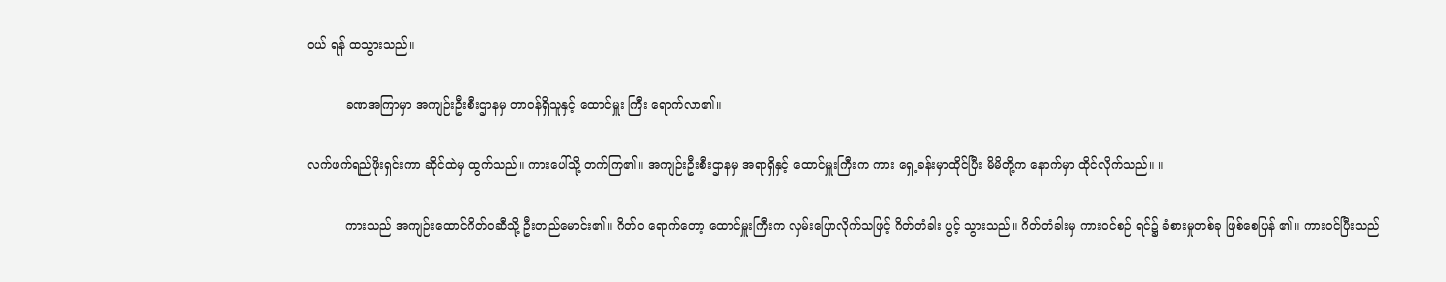ဝယ် ရန် ထသွားသည်။

          ခဏအကြာမှာ အကျဉ်းဦးစီးဌာနမှ တာဝန်ရှိသူနှင့် ထောင်မှူး ကြီး ရောက်လာ၏။

လက်ဖက်ရည်ဖိုးရှင်းကာ ဆိုင်ထဲမှ ထွက်သည်။ ကားပေါ်သို့ တက်ကြ၏။ အကျဉ်းဦးစီးဌာနမှ အရာရှိနှင့် ထောင်မှူးကြီးက ကား ရှေ့ခန်းမှာထိုင်ပြီး မိမိတို့က နောက်မှာ ထိုင်လိုက်သည်။ ။

          ကားသည် အကျဉ်းထောင်ဂိတ်ဝဆီသို့ ဦးတည်မောင်း၏။ ဂိတ်ဝ ရောက်တော့ ထောင်မှူးကြီးက လှမ်းပြောလိုက်သဖြင့် ဂိတ်တံခါး ပွင့် သွားသည်။ ဂိတ်တံခါးမှ ကားဝင်စဉ် ရင်၌ ခံစားမှုတစ်ခု ဖြစ်စေပြန် ၏။ ကားဝင်ပြီးသည်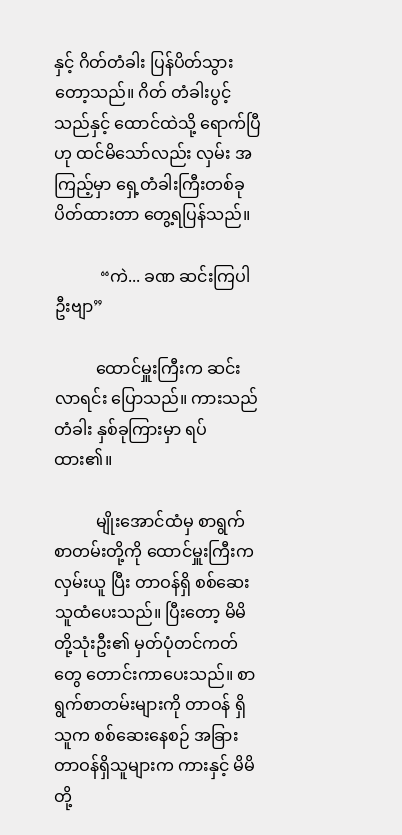နှင့် ဂိတ်တံခါး ပြန်ပိတ်သွားတော့သည်။ ဂိတ် တံခါးပွင့်သည်နှင့် ထောင်ထဲသို့ ရောက်ပြီဟု ထင်မိသော်လည်း လှမ်း အကြည့်မှာ ရှေ့တံခါးကြီးတစ်ခု ပိတ်ထားတာ တွေ့ရပြန်သည်။

           “ကဲ... ခဏ ဆင်းကြပါဦးဗျာ”

          ထောင်မှူးကြီးက ဆင်းလာရင်း ပြောသည်။ ကားသည် တံခါး နှစ်ခုကြားမှာ ရပ်ထား၏။

          မျိုးအောင်ထံမှ စာရွက်စာတမ်းတို့ကို ထောင်မှူးကြီးက လှမ်းယူ ပြီး တာဝန်ရှိ စစ်ဆေးသူထံပေးသည်။ ပြီးတော့ မိမိတို့သုံးဦး၏ မှတ်ပုံတင်ကတ်တွေ တောင်းကာပေးသည်။ စာရွက်စာတမ်းများကို တာဝန် ရှိသူက စစ်ဆေးနေစဉ် အခြားတာဝန်ရှိသူများက ကားနှင့် မိမိတို့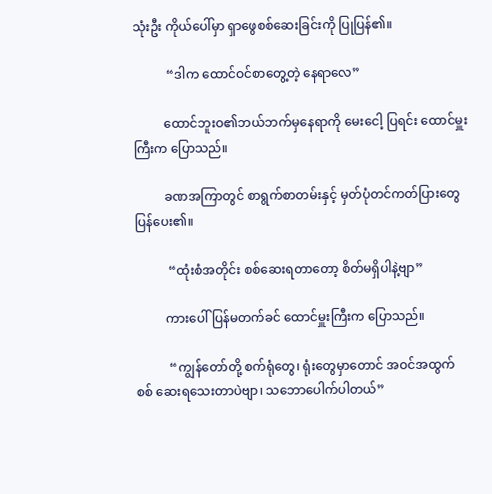သုံးဦး ကိုယ်ပေါ်မှာ ရှာဖွေစစ်ဆေးခြင်းကို ပြုပြန်၏။

           “ဒါက ထောင်ဝင်စာတွေ့တဲ့ နေရာလေ”

          ထောင်ဘူးဝ၏ဘယ်ဘက်မှနေရာကို မေးငေါ့ ပြရင်း ထောင်မှူး ကြီးက ပြောသည်။

          ခဏအကြာတွင် စာရွက်စာတမ်းနှင့် မှတ်ပုံတင်ကတ်ပြားတွေ ပြန်ပေး၏။

           “ထုံးစံအတိုင်း စစ်ဆေးရတာတော့ စိတ်မရှိပါနဲ့ဗျာ”

          ကားပေါ် ပြန်မတက်ခင် ထောင်မှူးကြီးက ပြောသည်။

           “ကျွန်တော်တို့ စက်ရုံတွေ၊ ရုံးတွေမှာတောင် အဝင်အထွက် စစ် ဆေးရသေးတာပဲဗျာ၊ သဘောပေါက်ပါတယ်”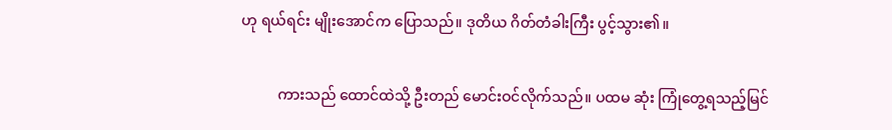ဟု ရယ်ရင်း မျိုးအောင်က ပြောသည်။ ဒုတိယ ဂိတ်တံခါးကြီး ပွင့်သွား၏။

          ကားသည် ထောင်ထဲသို့ ဦးတည် မောင်းဝင်လိုက်သည်။ ပထမ ဆုံး ကြုံတွေ့ရသည့်မြင်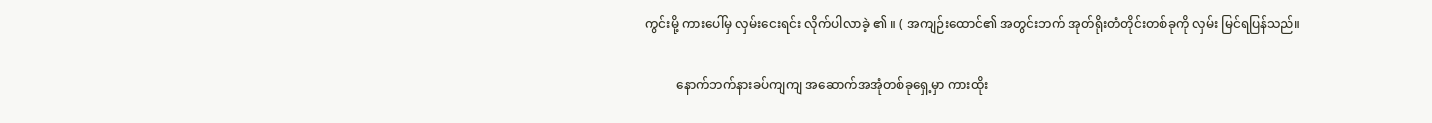ကွင်းမို့ ကားပေါ်မှ လှမ်းငေးရင်း လိုက်ပါလာခဲ့ ၏ ။ ( အကျဉ်းထောင်၏ အတွင်းဘက် အုတ်ရိုးတံတိုင်းတစ်ခုကို လှမ်း မြင်ရပြန်သည်။

          နောက်ဘက်နားခပ်ကျကျ အဆောက်အအုံတစ်ခုရှေ့မှာ ကားထိုး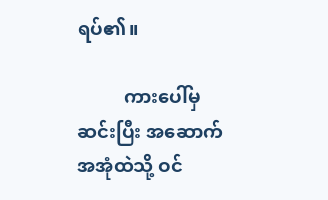ရပ်၏။

          ကားပေါ်မှဆင်းပြီး အဆောက်အအုံထဲသို့ ဝင်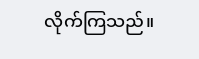လိုက်ကြသည်။